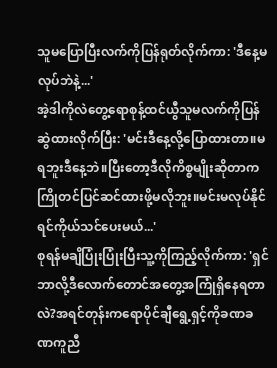သူမပြောပြီးလက်ကိုပြန်ရုတ်လိုက်ကာ: 'ဒီနေ့မလုပ်ဘဲနဲ့...'
အဲ့ဒါကိုလဲတွေ့ရောစုန့်ထင်ယွီသူမလက်ကိုပြန်ဆွဲထားလိုက်ပြီး: 'မင်းဒီနေ့လို့ပြောထားတာ။မရဘူးဒီနေ့ဘဲ။ပြီးတော့ဒီလိုကိစ္စမျိုးဆိုတာကကြိုတင်ပြင်ဆင်ထားဖို့မလိုဘူး။မင်းမလုပ်နိုင်ရင်ကိုယ်သင်ပေးမယ်...'
စုရန်မချိပြုံးပြုံးပြီးသူ့ကိုကြည့်လိုက်ကာ: 'ရှင်ဘာလို့ဒီလောက်တောင်အတွေ့အကြုံရှိနေရတာလဲ?အရင်တုန်းကရောပိုင်ချီရွေ့ရှင့်ကိုခဏခဏကူညီ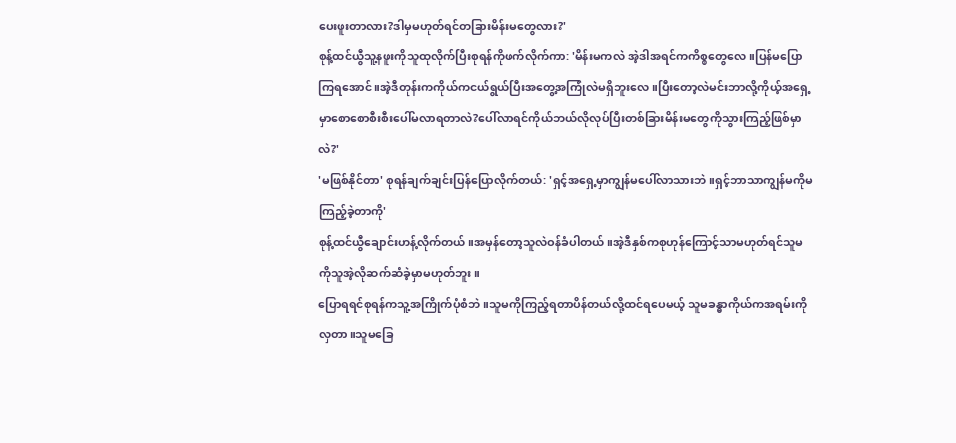ပေးဖူးတာလား?ဒါမှမဟုတ်ရင်တခြားမိန်းမတွေလား?'
စုန့်ထင်ယွီသူ့နဖူးကိုသူထုလိုက်ပြီးစုရန်ကိုဖက်လိုက်ကာ: 'မိန်းမကလဲ အဲ့ဒါအရင်ကကိစ္စတွေလေ။ပြန်မပြောကြရအောင်။အဲ့ဒီတုန်းကကိုယ်ကငယ်ရွယ်ပြီးအတွေ့အကြုံလဲမရှိဘူးလေ။ပြီးတော့လဲမင်းဘာလို့ကိုယ့်အရှေ့မှာစောစောစီးစီးပေါ်မလာရတာလဲ?ပေါ်လာရင်ကိုယ်ဘယ်လိုလုပ်ပြီးတစ်ခြားမိန်းမတွေကိုသွားကြည့်ဖြစ်မှာလဲ?'
'မဖြစ်နိုင်တာ' စုရန်ချက်ချင်းပြန်ပြောလိုက်တယ်: 'ရှင့်အရှေ့မှာကျွန်မပေါ်လာသားဘဲ။ရှင့်ဘာသာကျွန်မကိုမကြည့်ခဲ့တာကို'
စုန့်ထင်ယွီချောင်းဟန့်လိုက်တယ်။အမှန်တော့သူလဲဝန်ခံပါတယ်။အဲ့ဒီနှစ်ကစုဟုန်ကြောင့်သာမဟုတ်ရင်သူမကိုသူအဲ့လိုဆက်ဆံခဲ့မှာမဟုတ်ဘူး။
ပြောရရင်စုရန်ကသူ့အကြိုက်ပုံစံဘဲ။သူမကိုကြည့်ရတာပိန်တယ်လို့ထင်ရပေမယ့် သူမခန္ဓာကိုယ်ကအရမ်းကိုလှတာ။သူမခြေ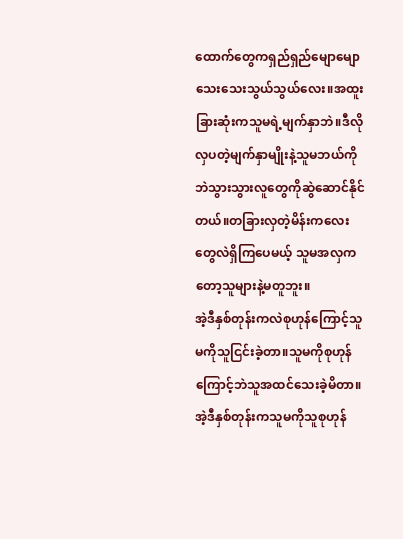ထောက်တွေကရှည်ရှည်မျောမျောသေးသေးသွယ်သွယ်လေး။အထူးခြားဆုံးကသူမရဲ့မျက်နှာဘဲ။ဒီလိုလှပတဲ့မျက်နှာမျိုးနဲ့သူမဘယ်ကိုဘဲသွားသွားလူတွေကိုဆွဲဆောင်နိုင်တယ်။တခြားလှတဲ့မိန်းကလေးတွေလဲရှိကြပေမယ့် သူမအလှကတော့သူများနဲ့မတူဘူး။
အဲ့ဒီနှစ်တုန်းကလဲစုဟုန်ကြောင့်သူမကိုသူငြင်းခဲ့တာ။သူမကိုစုဟုန်ကြောင့်ဘဲသူအထင်သေးခဲ့မိတာ။
အဲ့ဒီနှစ်တုန်းကသူမကိုသူစုဟုန်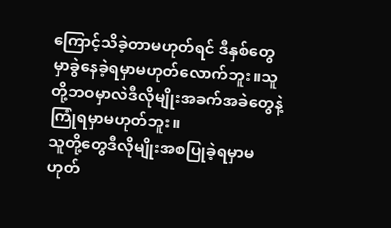ကြောင့်သိခဲ့တာမဟုတ်ရင် ဒီနှစ်တွေမှာခွဲနေခဲ့ရမှာမဟုတ်လောက်ဘူး။သူတို့ဘဝမှာလဲဒီလိုမျိုးအခက်အခဲတွေနဲ့ကြုံရမှာမဟုတ်ဘူး။
သူတို့တွေဒီလိုမျိုးအစပြုခဲ့ရမှာမဟုတ်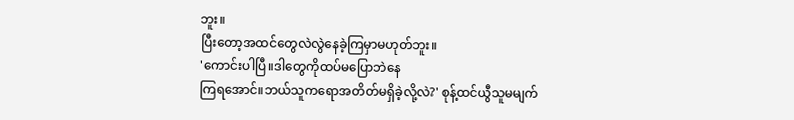ဘူး။
ပြီးတော့အထင်တွေလဲလွဲနေခဲ့ကြမှာမဟုတ်ဘူး။
'ကောင်းပါပြီ။ဒါတွေကိုထပ်မပြောဘဲနေ
ကြရအောင်။ဘယ်သူကရောအတိတ်မရှိခဲ့လို့လဲ?' စုန့်ထင်ယွီသူမမျက်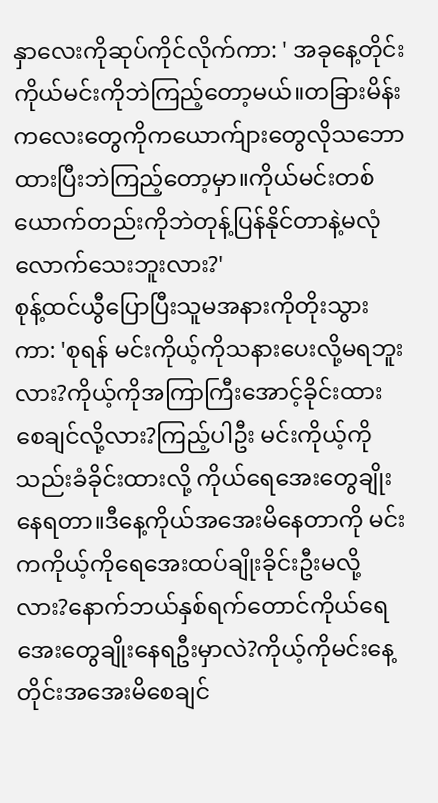နှာလေးကိုဆုပ်ကိုင်လိုက်ကာ: ' အခုနေ့တိုင်းကိုယ်မင်းကိုဘဲကြည့်တော့မယ်။တခြားမိန်းကလေးတွေကိုကယောက်ျားတွေလိုသဘောထားပြီးဘဲကြည့်တော့မှာ။ကိုယ်မင်းတစ်ယောက်တည်းကိုဘဲတုန့်ပြန်နိုင်တာနဲ့မလုံလောက်သေးဘူးလား?'
စုန့်ထင်ယွီပြောပြီးသူမအနားကိုတိုးသွားကာ: 'စုရန် မင်းကိုယ့်ကိုသနားပေးလို့မရဘူးလား?ကိုယ့်ကိုအကြာကြီးအောင့်ခိုင်းထားစေချင်လို့လား?ကြည့်ပါဦး မင်းကိုယ့်ကိုသည်းခံခိုင်းထားလို့ ကိုယ်ရေအေးတွေချိုးနေရတာ။ဒီနေ့ကိုယ်အအေးမိနေတာကို မင်းကကိုယ့်ကိုရေအေးထပ်ချိုးခိုင်းဦးမလို့လား?နောက်ဘယ်နှစ်ရက်တောင်ကိုယ်ရေအေးတွေချိုးနေရဦးမှာလဲ?ကိုယ့်ကိုမင်းနေ့တိုင်းအအေးမိစေချင်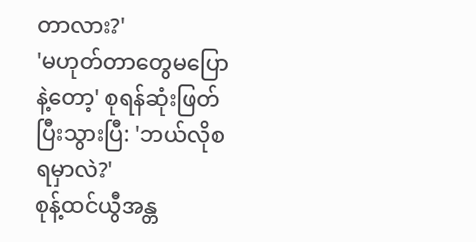တာလား?'
'မဟုတ်တာတွေမပြောနဲ့တော့' စုရန်ဆုံးဖြတ်ပြီးသွားပြီ: 'ဘယ်လိုစရမှာလဲ?'
စုန့်ထင်ယွီအန္တ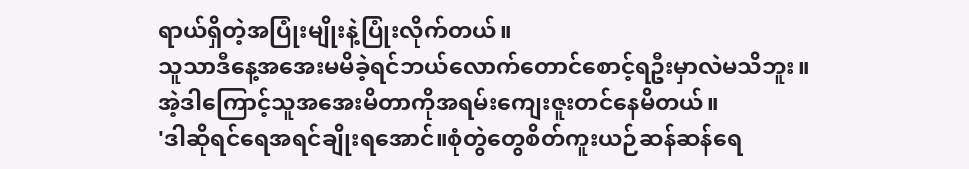ရာယ်ရှိတဲ့အပြုံးမျိုးနဲ့ပြုံးလိုက်တယ်။
သူသာဒီနေ့အအေးမမိခဲ့ရင်ဘယ်လောက်တောင်စောင့်ရဦးမှာလဲမသိဘူး။
အဲ့ဒါကြောင့်သူအအေးမိတာကိုအရမ်းကျေးဇူးတင်နေမိတယ်။
'ဒါဆိုရင်ရေအရင်ချိုးရအောင်။စုံတွဲတွေစိတ်ကူးယဉ်ဆန်ဆန်ရေ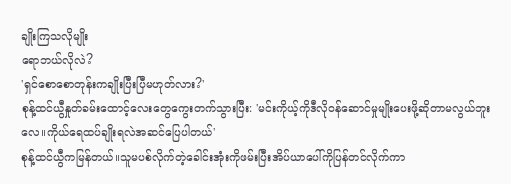ချိုးကြသလိုမျိုး
ရောဘယ်လိုလဲ?
'ရှင်စောစောတုန်းကချိုးပြီးပြီမဟုတ်လား?'
စုန့်ထင်ယွီနှုတ်ခမ်းထောင့်လေးတွေကွေးတက်သွားပြီး: 'မင်းကိုယ့်ကိုဒီလိုဝန်ဆောင်မှုမျိုးပေးဖို့ဆိုတာမလွယ်ဘူးလေ။ကိုယ်ရေထပ်ချိုးရလဲအဆင်ပြေပါတယ်'
စုန့်ထင်ယွီကမြန်တယ်။သူမပစ်လိုက်တဲ့ခေါင်းအုံးကိုဖမ်းပြီးအိပ်ယာပေါ်ကိုပြန်တင်လိုက်ကာ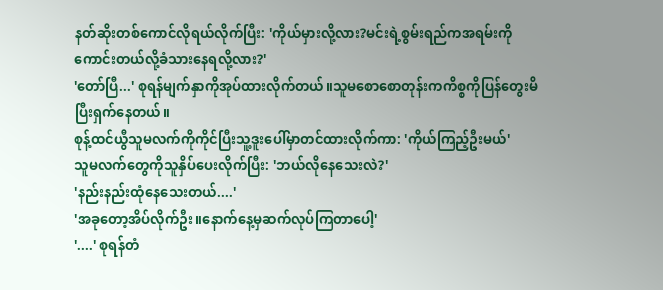နတ်ဆိုးတစ်ကောင်လိုရယ်လိုက်ပြီး: 'ကိုယ်မှားလို့လား?မင်းရဲ့စွမ်းရည်ကအရမ်းကိုကောင်းတယ်လို့ခံသားနေရလို့လား?'
'တော်ပြီ...' စုရန်မျက်နှာကိုအုပ်ထားလိုက်တယ်။သူမစောစောတုန်းကကိစ္စကိုပြန်တွေးမိပြီးရှက်နေတယ်။
စုန့်ထင်ယွီသူမလက်ကိုကိုင်ပြီးသူ့ဒူးပေါ်မှာတင်ထားလိုက်ကာ: 'ကိုယ်ကြည့်ဦးမယ်'
သူမလက်တွေကိုသူနှိပ်ပေးလိုက်ပြီး: 'ဘယ်လိုနေသေးလဲ?'
'နည်းနည်းထုံနေသေးတယ်....'
'အခုတော့အိပ်လိုက်ဦး။နောက်နေ့မှဆက်လုပ်ကြတာပေါ့'
'....' စုရန်တံ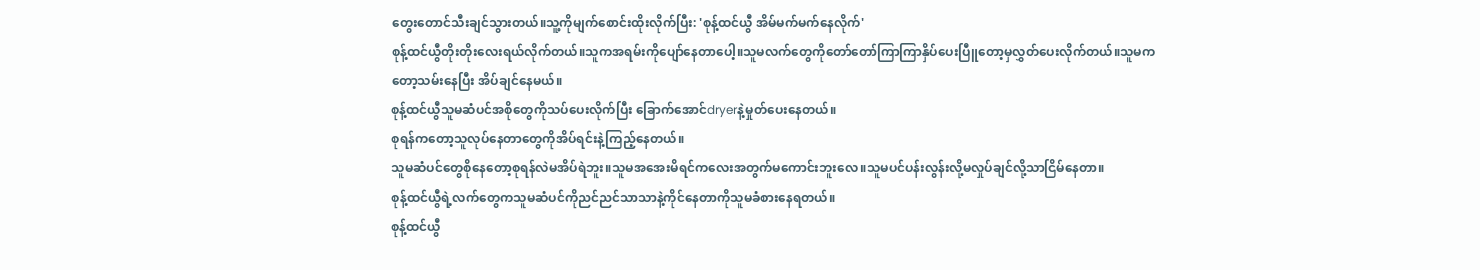တွေးတောင်သီးချင်သွားတယ်။သူ့ကိုမျက်စောင်းထိုးလိုက်ပြီး: 'စုန့်ထင်ယွီ အိမ်မက်မက်နေလိုက်'
စုန့်ထင်ယွီတိုးတိုးလေးရယ်လိုက်တယ်။သူကအရမ်းကိုပျော်နေတာပေါ့။သူမလက်တွေကိုတော်တော်ကြာကြာနှိပ်ပေးပြီူတော့မှလွှတ်ပေးလိုက်တယ်။သူမကတော့သမ်းနေပြီး အိပ်ချင်နေမယ်။
စုန့်ထင်ယွီသူမဆံပင်အစိုတွေကိုသပ်ပေးလိုက်ပြီး ခြောက်အောင်dryerနဲ့မှုတ်ပေးနေတယ်။
စုရန်ကတော့သူလုပ်နေတာတွေကိုအိပ်ရင်းနဲ့ကြည့်နေတယ်။
သူမဆံပင်တွေစိုနေတော့စုရန်လဲမအိပ်ရဲဘူး။သူမအအေးမိရင်ကလေးအတွက်မကောင်းဘူးလေ။သူမပင်ပန်းလွန်းလို့မလှုပ်ချင်လို့သာငြိမ်နေတာ။
စုန့်ထင်ယွီရဲ့လက်တွေကသူမဆံပင်ကိုညင်ညင်သာသာနဲ့ကိုင်နေတာကိုသူမခံစားနေရတယ်။
စုန့်ထင်ယွီ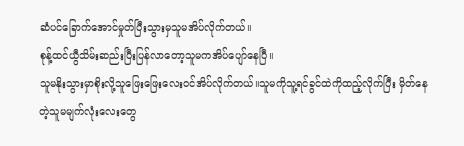ဆံပင်ခြောက်အောင်မှုတ်ပြီးသွားမှသူမအိပ်လိုက်တယ်။
စုန့်ထင်ယွီသိမ်းဆည်းပြီးပြန်လာတော့သူမကအိပ်ပျော်နေပြီ။
သူမနိုးသွားမှာစိုးလို့သူဖြေးဖြေးလေးဝင်အိပ်လိုက်တယ်။သူမကိုသူ့ရင်ခွင်ထဲကိုထည့်လိုက်ပြီး မှိတ်နေတဲ့သူမမျက်လုံးလေးတွေ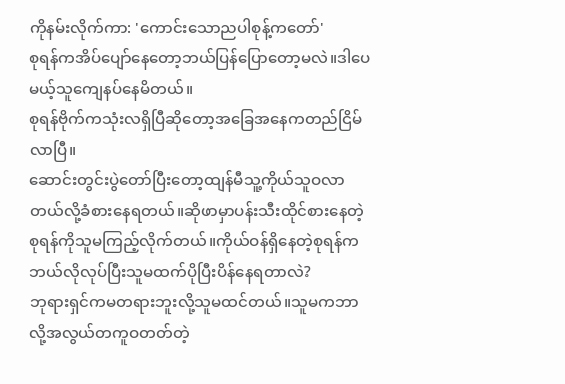ကိုနမ်းလိုက်ကာ: 'ကောင်းသောညပါစုန့်ကတော်'
စုရန်ကအိပ်ပျော်နေတော့ဘယ်ပြန်ပြောတော့မလဲ။ဒါပေမယ့်သူကျေနပ်နေမိတယ်။
စုရန်ဗိုက်ကသုံးလရှိပြီဆိုတော့အခြေအနေကတည်ငြိမ်လာပြီ။
ဆောင်းတွင်းပွဲတော်ပြီးတော့ထျန်မီသူ့ကိုယ်သူဝလာတယ်လို့ခံစားနေရတယ်။ဆိုဖာမှာပန်းသီးထိုင်စားနေတဲ့စုရန်ကိုသူမကြည့်လိုက်တယ်။ကိုယ်ဝန်ရှိနေတဲ့စုရန်ကဘယ်လိုလုပ်ပြီးသူမထက်ပိုပြီးပိန်နေရတာလဲ?
ဘုရားရှင်ကမတရားဘူးလို့သူမထင်တယ်။သူမကဘာလို့အလွယ်တကူဝတတ်တဲ့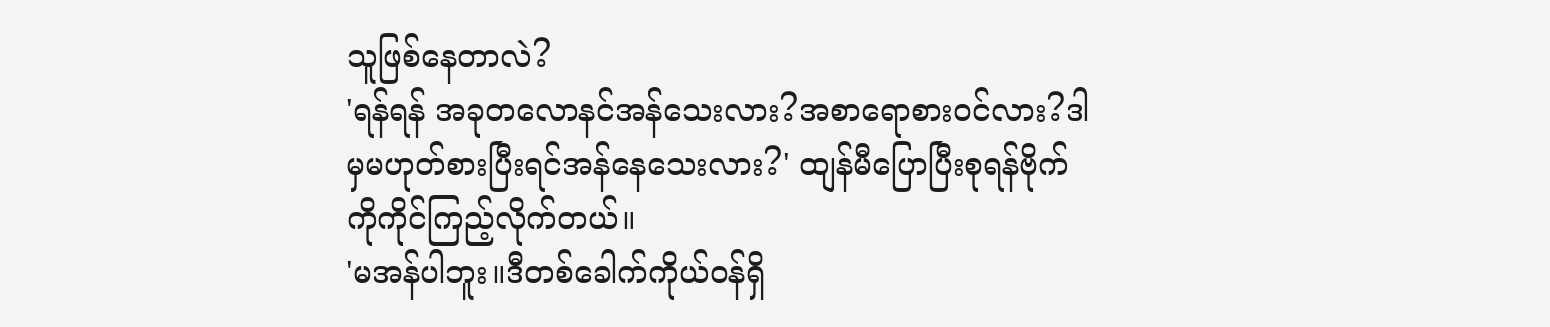သူဖြစ်နေတာလဲ?
'ရန်ရန် အခုတလောနင်အန်သေးလား?အစာရောစားဝင်လား?ဒါမှမဟုတ်စားပြီးရင်အန်နေသေးလား?' ထျန်မီပြောပြီးစုရန်ဗိုက်ကိုကိုင်ကြည့်လိုက်တယ်။
'မအန်ပါဘူး။ဒီတစ်ခေါက်ကိုယ်ဝန်ရှိ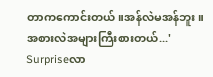တာကကောင်းတယ်။အန်လဲမအန်ဘူး။အစားလဲအများကြီးစားတယ်...'
Surpriseလာ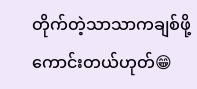တိုက်တဲ့သာသာကချစ်ဖို့ကောင်းတယ်ဟုတ်😁